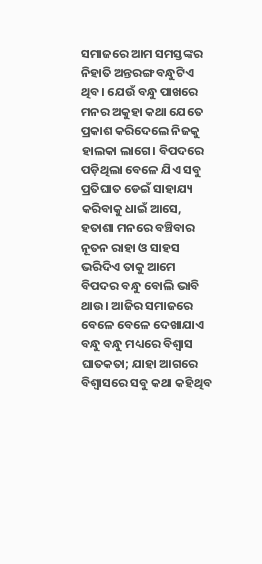ସମାଜରେ ଆମ ସମସ୍ତଙ୍କର ନିହାତି ଅନ୍ତରଙ୍ଗ ବନ୍ଧୁଟିଏ ଥିବ। ଯେଉଁ ବନ୍ଧୁ ପାଖରେ ମନର ଅକୁହା କଥା ଯେତେ ପ୍ରକାଶ କରିଦେଲେ ନିଜକୁ ହାଲକା ଲାଗେ। ବିପଦରେ ପଡ଼ିଥିଲା ବେଳେ ଯିଏ ସବୁ ପ୍ରତିଘାତ ଡେଇଁ ସାହାଯ୍ୟ କରିବାକୁ ଧାଇଁ ଆସେ, ହତାଶା ମନରେ ବଞ୍ଚିବାର ନୂତନ ରାହା ଓ ସାହସ ଭରିଦିଏ ତାକୁ ଆମେ ବିପଦର ବନ୍ଧୁ ବୋଲି ଭାବି ଥାଉ। ଆଜିର ସମାଜରେ ବେଳେ ବେଳେ ଦେଖାଯାଏ ବନ୍ଧୁ ବନ୍ଧୁ ମଧ୍ୟରେ ବିଶ୍ୱାସ ଘାତକତା; ଯାହା ଆଗରେ ବିଶ୍ୱାସରେ ସବୁ କଥା କହିଥିବ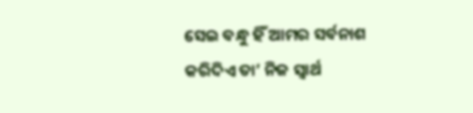ସେଇ ବନ୍ଧୁ ହିଁ ଆମର ସର୍ବନାଶ କରିଦିଏ ତା’ ନିଜ ସ୍ବାର୍ଥ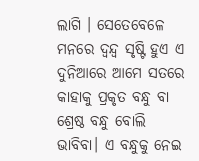ଲାଗି । ସେତେବେଳେ ମନରେ ଦ୍ୱନ୍ଦ୍ୱ ସୃଷ୍ଟି ହୁଏ ଏ ଦୁନିଆରେ ଆମେ ସତରେ କାହାକୁ ପ୍ରକୃତ ବନ୍ଧୁ ବା ଶ୍ରେଷ୍ଠ ବନ୍ଧୁ ବୋଲି ଭାବିବା। ଏ ବନ୍ଧୁକୁ ନେଇ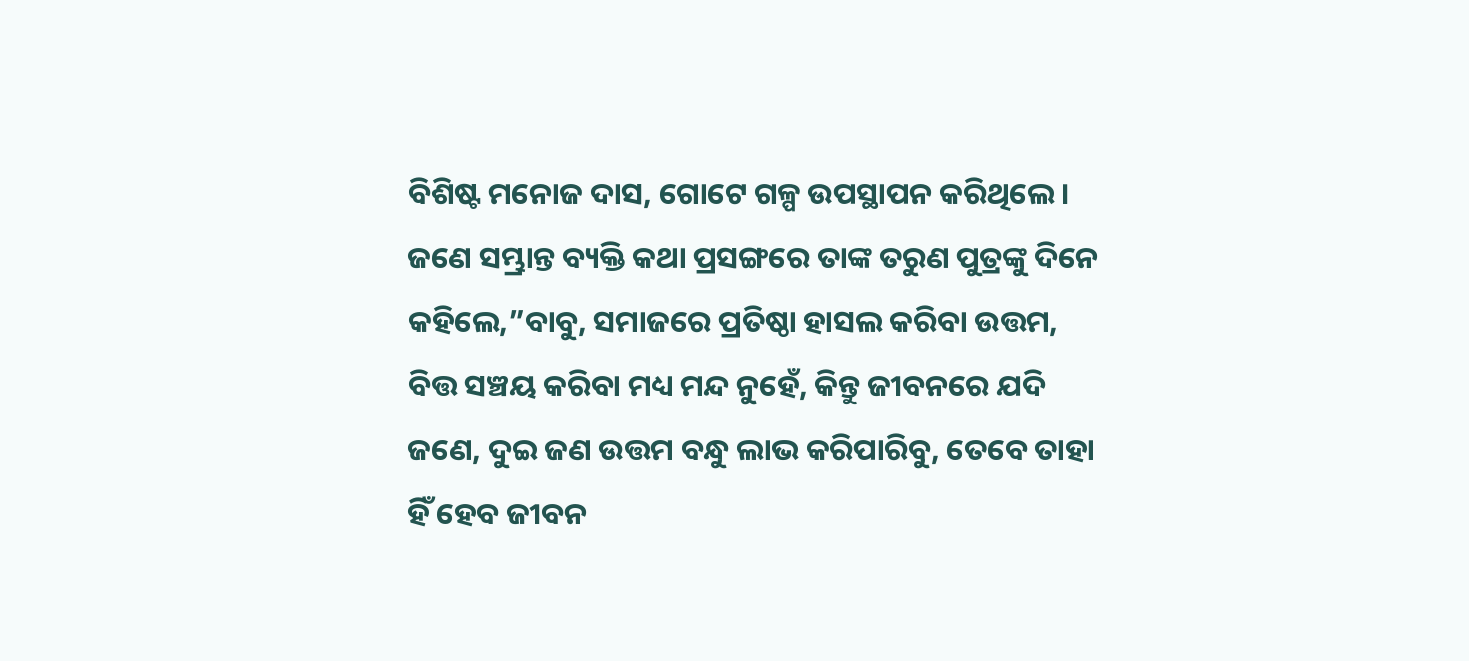ବିଶିଷ୍ଟ ମନୋଜ ଦାସ, ଗୋଟେ ଗଳ୍ପ ଉପସ୍ଥାପନ କରିଥିଲେ। ଜଣେ ସମ୍ଭ୍ରାନ୍ତ ବ୍ୟକ୍ତି କଥା ପ୍ରସଙ୍ଗରେ ତାଙ୍କ ତରୁଣ ପୁତ୍ରଙ୍କୁ ଦିନେ କହିଲେ,”ବାବୁ, ସମାଜରେ ପ୍ରତିଷ୍ଠା ହାସଲ କରିବା ଉତ୍ତମ, ବିତ୍ତ ସଞ୍ଚୟ କରିବା ମଧ୍ୟ ମନ୍ଦ ନୁହେଁ, କିନ୍ତୁ ଜୀବନରେ ଯଦି ଜଣେ, ଦୁଇ ଜଣ ଉତ୍ତମ ବନ୍ଧୁ ଲାଭ କରିପାରିବୁ, ତେବେ ତାହା ହିଁ ହେବ ଜୀବନ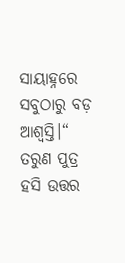ସାୟାହ୍ନରେ ସବୁଠାରୁ ବଡ଼ ଆଶ୍ୱସ୍ତି।“ ତରୁଣ ପୁତ୍ର ହସି ଉତ୍ତର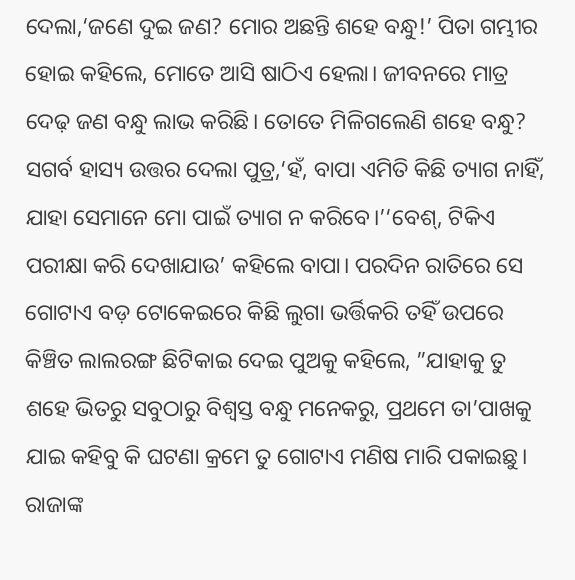ଦେଲା,‘ଜଣେ ଦୁଇ ଜଣ? ମୋର ଅଛନ୍ତି ଶହେ ବନ୍ଧୁ!’ ପିତା ଗମ୍ଭୀର ହୋଇ କହିଲେ, ମୋତେ ଆସି ଷାଠିଏ ହେଲା। ଜୀବନରେ ମାତ୍ର ଦେଢ଼ ଜଣ ବନ୍ଧୁ ଲାଭ କରିଛି। ତୋତେ ମିଳିଗଲେଣି ଶହେ ବନ୍ଧୁ? ସଗର୍ବ ହାସ୍ୟ ଉତ୍ତର ଦେଲା ପୁତ୍ର,‘ହଁ, ବାପା ଏମିତି କିଛି ତ୍ୟାଗ ନାହିଁ, ଯାହା ସେମାନେ ମୋ ପାଇଁ ତ୍ୟାଗ ନ କରିବେ।’‘ବେଶ୍, ଟିକିଏ ପରୀକ୍ଷା କରି ଦେଖାଯାଉ’ କହିଲେ ବାପା। ପରଦିନ ରାତିରେ ସେ ଗୋଟାଏ ବଡ଼ ଟୋକେଇରେ କିଛି ଲୁଗା ଭର୍ତ୍ତିକରି ତହିଁ ଉପରେ କିଞ୍ଚିତ ଲାଲରଙ୍ଗ ଛିଟିକାଇ ଦେଇ ପୁଅକୁ କହିଲେ, ”ଯାହାକୁ ତୁ ଶହେ ଭିତରୁ ସବୁଠାରୁ ବିଶ୍ୱସ୍ତ ବନ୍ଧୁ ମନେକରୁ, ପ୍ରଥମେ ତା’ପାଖକୁ ଯାଇ କହିବୁ କି ଘଟଣା କ୍ରମେ ତୁ ଗୋଟାଏ ମଣିଷ ମାରି ପକାଇଛୁ। ରାଜାଙ୍କ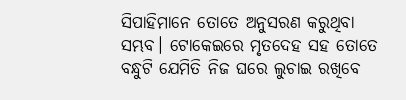ସିପାହିମାନେ ତୋତେ ଅନୁସରଣ କରୁଥିବା ସମ୍ଭବ। ଟୋକେଇରେ ମୃତଦେହ ସହ ତୋତେ ବନ୍ଧୁଟି ଯେମିତି ନିଜ ଘରେ ଲୁଚାଇ ରଖିବେ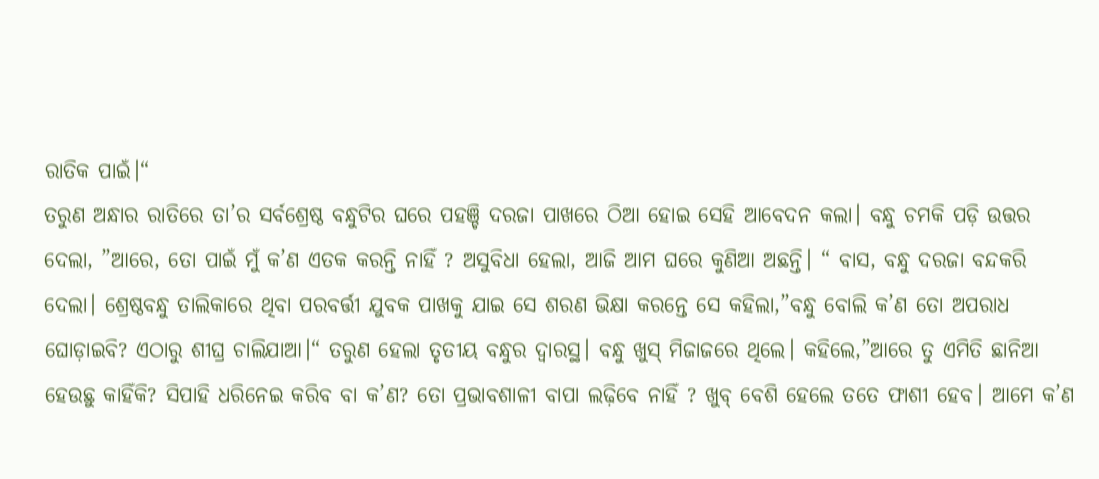ରାତିକ ପାଇଁ।“
ତରୁଣ ଅନ୍ଧାର ରାତିରେ ତା’ର ସର୍ବଶ୍ରେଷ୍ଠ ବନ୍ଧୁଟିର ଘରେ ପହଞ୍ଚି ଦରଜା ପାଖରେ ଠିଆ ହୋଇ ସେହି ଆବେଦନ କଲା। ବନ୍ଧୁ ଚମକି ପଡ଼ି ଉତ୍ତର ଦେଲା, ”ଆରେ, ତୋ ପାଇଁ ମୁଁ କ’ଣ ଏତକ କରନ୍ତି ନାହିଁ ? ଅସୁବିଧା ହେଲା, ଆଜି ଆମ ଘରେ କୁଣିଆ ଅଛନ୍ତି। “ ବାସ, ବନ୍ଧୁ ଦରଜା ବନ୍ଦକରି ଦେଲା। ଶ୍ରେଷ୍ଠବନ୍ଧୁ ତାଲିକାରେ ଥିବା ପରବର୍ତ୍ତୀ ଯୁବକ ପାଖକୁ ଯାଇ ସେ ଶରଣ ଭିକ୍ଷା କରନ୍ତେ ସେ କହିଲା,”ବନ୍ଧୁ ବୋଲି କ’ଣ ତୋ ଅପରାଧ ଘୋଡ଼ାଇବି? ଏଠାରୁ ଶୀଘ୍ର ଚାଲିଯାଆ।“ ତରୁଣ ହେଲା ତୃତୀୟ ବନ୍ଧୁର ଦ୍ବାରସ୍ଥ। ବନ୍ଧୁ ଖୁସ୍ ମିଜାଜରେ ଥିଲେ। କହିଲେ,”ଆରେ ତୁ ଏମିତି ଛାନିଆ ହେଉଛୁ କାହିଁକି? ସିପାହି ଧରିନେଇ କରିବ ବା କ’ଣ? ତୋ ପ୍ରଭାବଶାଳୀ ବାପା ଲଢ଼ିବେ ନାହିଁ ? ଖୁବ୍ ବେଶି ହେଲେ ତତେ ଫାଶୀ ହେବ। ଆମେ କ’ଣ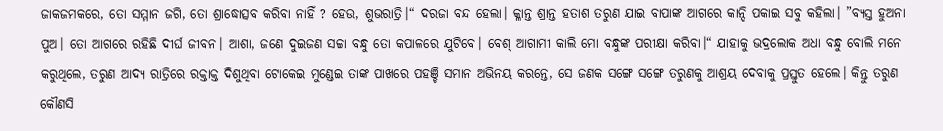ଜାକଜମକରେ, ତୋ ସମ୍ମାନ ଜଗି, ତୋ ଶ୍ରାଦ୍ଧୋତ୍ସବ କରିବା ନାହିଁ ? ହେଉ, ଶୁଭରାତ୍ରି।“ ଦରଜା ବନ୍ଦ ହେଲା। କ୍ଳାନ୍ତ ଶ୍ରାନ୍ତ ହତାଶ ତରୁଣ ଯାଇ ବାପାଙ୍କ ଆଗରେ କାନ୍ଦି ପକାଇ ସବୁ କହିଲା। ”ବ୍ୟସ୍ତ ହୁଅନା ପୁଅ। ତୋ ଆଗରେ ରହିଛି ଦୀର୍ଘ ଜୀବନ। ଆଶା, ଜଣେ ଦୁଇଜଣ ସଚ୍ଚା ବନ୍ଧୁ ତୋ କପାଳରେ ଯୁଟିବେ। ବେଶ୍ ଆଗାମୀ କାଲି ମୋ ବନ୍ଧୁଙ୍କ ପରୀକ୍ଷା କରିବା।“ ଯାହାକୁ ଭଦ୍ରଲୋକ ଅଧା ବନ୍ଧୁ ବୋଲି ମନେ କରୁଥିଲେ, ତରୁଣ ଆଦ୍ୟ ରାତ୍ରିରେ ରକ୍ତାକ୍ତ ଦିଶୁଥିବା ଟୋକେଇ ମୁଣ୍ଡେଇ ତାଙ୍କ ପାଖରେ ପହଞ୍ଚି ସମାନ ଅଭିନୟ କରନ୍ତେ, ସେ ଜଣକ ସଙ୍ଗେ ସଙ୍ଗେ ତରୁଣକୁ ଆଶ୍ରୟ ଦେବାକୁ ପ୍ରସ୍ତୁତ ହେଲେ। କିନ୍ତୁ ତରୁଣ କୌଣସି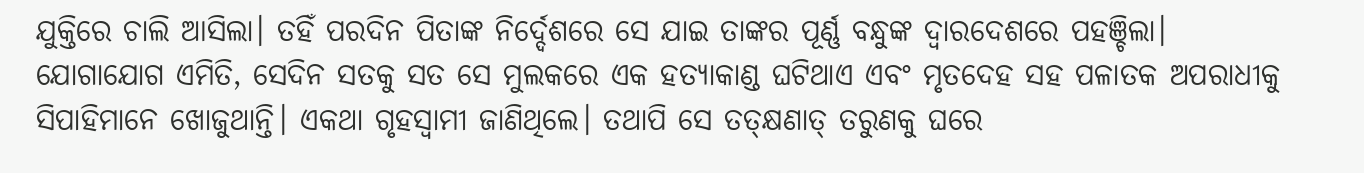ଯୁକ୍ତିରେ ଚାଲି ଆସିଲା। ତହିଁ ପରଦିନ ପିତାଙ୍କ ନିର୍ଦ୍ଦେଶରେ ସେ ଯାଇ ତାଙ୍କର ପୂର୍ଣ୍ଣ ବନ୍ଧୁଙ୍କ ଦ୍ୱାରଦେଶରେ ପହଞ୍ଚିଲା। ଯୋଗାଯୋଗ ଏମିତି, ସେଦିନ ସତକୁ ସତ ସେ ମୁଲକରେ ଏକ ହତ୍ୟାକାଣ୍ଡ ଘଟିଥାଏ ଏବଂ ମୃତଦେହ ସହ ପଳାତକ ଅପରାଧୀକୁ ସିପାହିମାନେ ଖୋଜୁଥାନ୍ତି। ଏକଥା ଗୃହସ୍ବାମୀ ଜାଣିଥିଲେ। ତଥାପି ସେ ତତ୍କ୍ଷଣାତ୍ ତରୁଣକୁ ଘରେ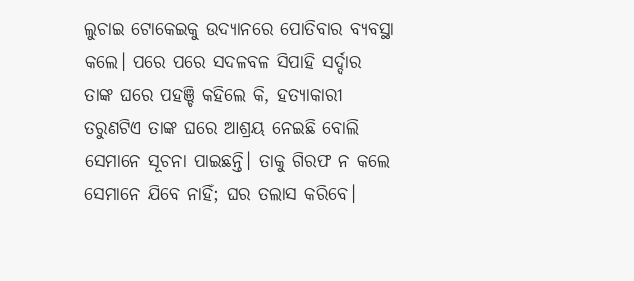ଲୁଚାଇ ଟୋକେଇକୁ ଉଦ୍ୟାନରେ ପୋତିବାର ବ୍ୟବସ୍ଥା କଲେ। ପରେ ପରେ ସଦଳବଳ ସିପାହି ସର୍ଦ୍ଦାର ତାଙ୍କ ଘରେ ପହଞ୍ଚି କହିଲେ କି, ହତ୍ୟାକାରୀ ତରୁଣଟିଏ ତାଙ୍କ ଘରେ ଆଶ୍ରୟ ନେଇଛି ବୋଲି ସେମାନେ ସୂଚନା ପାଇଛନ୍ତି। ତାକୁ ଗିରଫ ନ କଲେ ସେମାନେ ଯିବେ ନାହିଁ; ଘର ତଲାସ କରିବେ।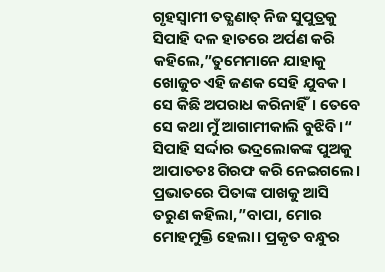ଗୃହସ୍ବାମୀ ତତ୍କ୍ଷଣାତ୍ ନିଜ ସୁପୁତ୍ରକୁ ସିପାହି ଦଳ ହାତରେ ଅର୍ପଣ କରି କହିଲେ,”ତୁମେମାନେ ଯାହାକୁ ଖୋଜୁଚ ଏହି ଜଣକ ସେହି ଯୁବକ। ସେ କିଛି ଅପରାଧ କରିନାହିଁ। ତେବେ ସେ କଥା ମୁଁ ଆଗାମୀକାଲି ବୁଝିବି।“ ସିପାହି ସର୍ଦ୍ଦାର ଭଦ୍ରଲୋକଙ୍କ ପୁଅକୁ ଆପାତତଃ ଗିରଫ କରି ନେଇଗଲେ। ପ୍ରଭାତରେ ପିତାଙ୍କ ପାଖକୁ ଆସି ତରୁଣ କହିଲା,”ବାପା, ମୋର ମୋହମୁକ୍ତି ହେଲା। ପ୍ରକୃତ ବନ୍ଧୁର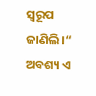ସ୍ବରୂପ ଜାଣିଲି।“ ଅବଶ୍ୟ ଏ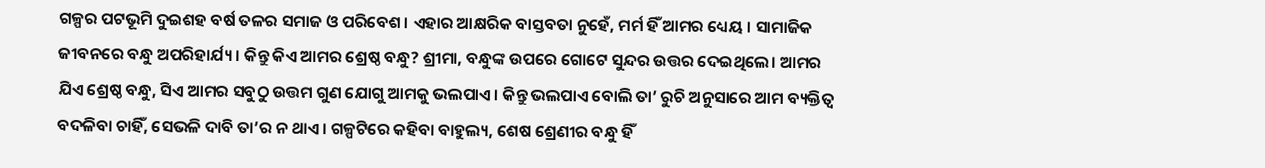ଗଳ୍ପର ପଟଭୂମି ଦୁଇଶହ ବର୍ଷ ତଳର ସମାଜ ଓ ପରିବେଶ। ଏହାର ଆକ୍ଷରିକ ବାସ୍ତବତା ନୁହେଁ, ମର୍ମ ହିଁ ଆମର ଧ୍ୟେୟ । ସାମାଜିକ ଜୀବନରେ ବନ୍ଧୁ ଅପରିହାର୍ଯ୍ୟ। କିନ୍ତୁ କିଏ ଆମର ଶ୍ରେଷ୍ଠ ବନ୍ଧୁ? ଶ୍ରୀମା, ବନ୍ଧୁଙ୍କ ଉପରେ ଗୋଟେ ସୁନ୍ଦର ଉତ୍ତର ଦେଇଥିଲେ। ଆମର ଯିଏ ଶ୍ରେଷ୍ଠ ବନ୍ଧୁ, ସିଏ ଆମର ସବୁଠୁ ଉତ୍ତମ ଗୁଣ ଯୋଗୁ ଆମକୁ ଭଲପାଏ। କିନ୍ତୁ ଭଲପାଏ ବୋଲି ତା’ ରୁଚି ଅନୁସାରେ ଆମ ବ୍ୟକ୍ତିତ୍ୱ ବଦଳିବା ଚାହିଁ, ସେଭଳି ଦାବି ତା’ର ନ ଥାଏ। ଗଳ୍ପଟିରେ କହିବା ବାହୁଲ୍ୟ, ଶେଷ ଶ୍ରେଣୀର ବନ୍ଧୁ ହିଁ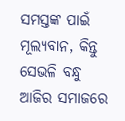ସମସ୍ତଙ୍କ ପାଇଁ ମୂଲ୍ୟବାନ, କିନ୍ତୁ ସେଭଳି ବନ୍ଧୁ ଆଜିର ସମାଜରେ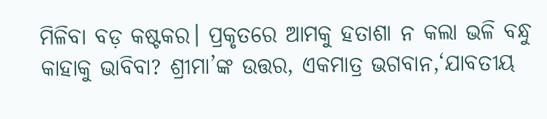ମିଳିବା ବଡ଼ କଷ୍ଟକର। ପ୍ରକୃତରେ ଆମକୁ ହତାଶା ନ କଲା ଭଳି ବନ୍ଧୁ କାହାକୁ ଭାବିବା? ଶ୍ରୀମା’ଙ୍କ ଉତ୍ତର, ଏକମାତ୍ର ଭଗବାନ,‘ଯାବତୀୟ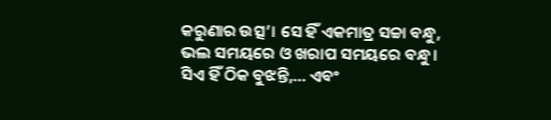କରୁଣାର ଉତ୍ସ’। ସେ ହିଁ ଏକମାତ୍ର ସଚ୍ଚା ବନ୍ଧୁ, ଭଲ ସମୟରେ ଓ ଖରାପ ସମୟରେ ବନ୍ଧୁ। ସିଏ ହିଁ ଠିକ ବୁଝନ୍ତି,… ଏବଂ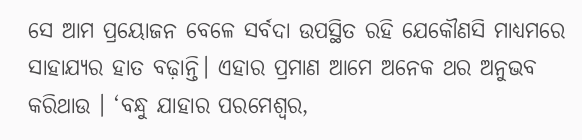ସେ ଆମ ପ୍ରୟୋଜନ ବେଳେ ସର୍ବଦା ଉପସ୍ଥିତ ରହି ଯେକୌଣସି ମାଧ୍ୟମରେ ସାହାଯ୍ୟର ହାତ ବଢ଼ାନ୍ତି। ଏହାର ପ୍ରମାଣ ଆମେ ଅନେକ ଥର ଅନୁଭବ କରିଥାଉ । ‘ବନ୍ଧୁ ଯାହାର ପରମେଶ୍ୱର,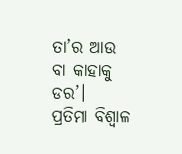ତା’ର ଆଉ ବା କାହାକୁ ଡର’।
ପ୍ରତିମା ବିଶ୍ୱାଳ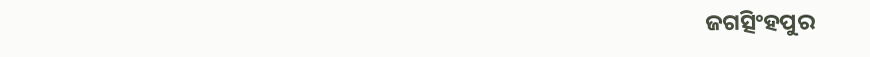ଜଗତ୍ସିଂହପୁର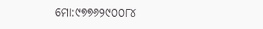ମୋ:୯୭୭୬୨୯୦୦୮୪